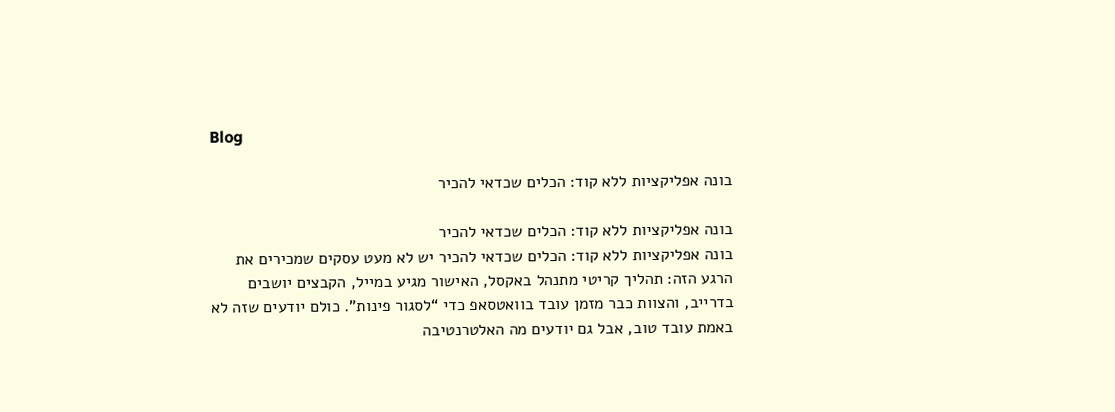Blog

בונה אפליקציות ללא קוד: הכלים שכדאי להכיר

בונה אפליקציות ללא קוד: הכלים שכדאי להכיר
בונה אפליקציות ללא קוד: הכלים שכדאי להכיר יש לא מעט עסקים שמכירים את הרגע הזה: תהליך קריטי מתנהל באקסל, האישור מגיע במייל, הקבצים יושבים בדרייב, והצוות כבר מזמן עובד בוואטסאפ כדי “לסגור פינות”. כולם יודעים שזה לא באמת עובד טוב, אבל גם יודעים מה האלטרנטיבה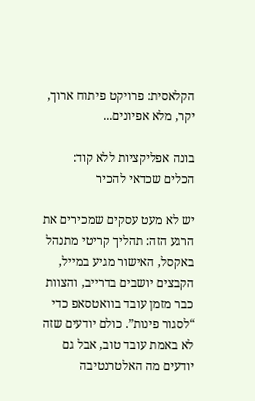הקלאסית: פרויקט פיתוח ארוך, יקר, מלא אפיונים...

בונה אפליקציות ללא קוד: הכלים שכדאי להכיר

יש לא מעט עסקים שמכירים את הרגע הזה: תהליך קריטי מתנהל באקסל, האישור מגיע במייל, הקבצים יושבים בדרייב, והצוות כבר מזמן עובד בוואטסאפ כדי “לסגור פינות”. כולם יודעים שזה לא באמת עובד טוב, אבל גם יודעים מה האלטרנטיבה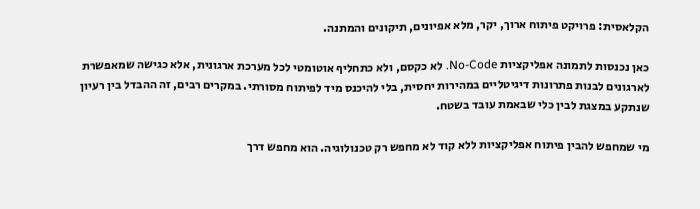הקלאסית: פרויקט פיתוח ארוך, יקר, מלא אפיונים, תיקונים והמתנה.

כאן נכנסות לתמונה אפליקציות No-Code. לא כקסם, ולא כתחליף אוטומטי לכל מערכת ארגונית, אלא כגישה שמאפשרת לארגונים לבנות פתרונות דיגיטליים במהירות יחסית, בלי להיכנס מיד לפיתוח מסורתי. במקרים רבים, זה ההבדל בין רעיון שנתקע במצגת לבין כלי שבאמת עובד בשטח.

מי שמחפש להבין פיתוח אפליקציות ללא קוד לא מחפש רק טכנולוגיה. הוא מחפש דרך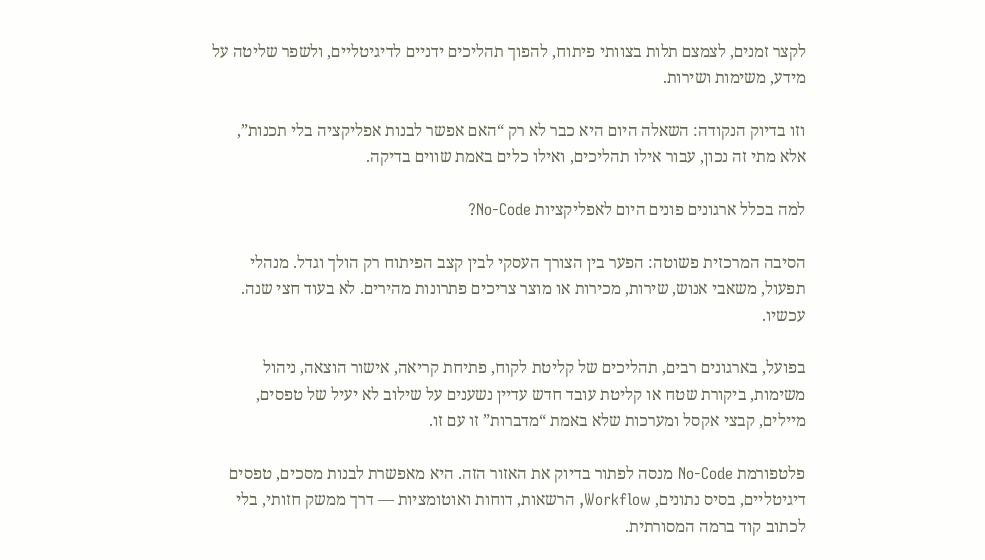לקצר זמנים, לצמצם תלות בצוותי פיתוח, להפוך תהליכים ידניים לדיגיטליים, ולשפר שליטה על מידע, משימות ושירות.

וזו בדיוק הנקודה: השאלה היום היא כבר לא רק “האם אפשר לבנות אפליקציה בלי תכנות”, אלא מתי זה נכון, עבור אילו תהליכים, ואילו כלים באמת שווים בדיקה.

למה בכלל ארגונים פונים היום לאפליקציות No-Code?

הסיבה המרכזית פשוטה: הפער בין הצורך העסקי לבין קצב הפיתוח רק הולך וגדל. מנהלי תפעול, משאבי אנוש, שירות, מכירות או מוצר צריכים פתרונות מהירים. לא בעוד חצי שנה. עכשיו.

בפועל, בארגונים רבים, תהליכים של קליטת לקוח, פתיחת קריאה, אישור הוצאה, ניהול משימות, ביקורת שטח או קליטת עובד חדש עדיין נשענים על שילוב לא יעיל של טפסים, מיילים, קבצי אקסל ומערכות שלא באמת “מדברות” זו עם זו.

פלטפורמת No-Code מנסה לפתור בדיוק את האזור הזה. היא מאפשרת לבנות מסכים, טפסים דיגיטליים, בסיס נתונים, Workflow, הרשאות, דוחות ואוטומציות — דרך ממשק חזותי, בלי לכתוב קוד ברמה המסורתית.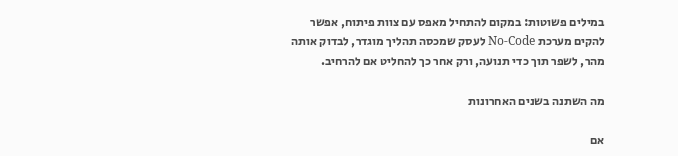במילים פשוטות: במקום להתחיל מאפס עם צוות פיתוח, אפשר להקים מערכת No-Code לעסק שמכסה תהליך מוגדר, לבדוק אותה מהר, לשפר תוך כדי תנועה, ורק אחר כך להחליט אם להרחיב.

מה השתנה בשנים האחרונות

אם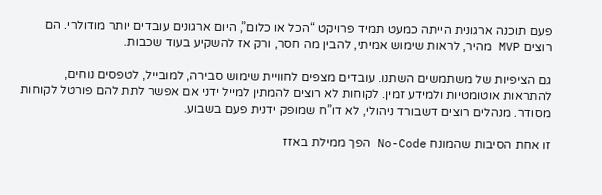פעם תוכנה ארגונית הייתה כמעט תמיד פרויקט “הכל או כלום”, היום ארגונים עובדים יותר מודולרי. הם רוצים MVP מהיר, לראות שימוש אמיתי, להבין מה חסר, ורק אז להשקיע בעוד שכבות.

גם הציפיות של משתמשים השתנו. עובדים מצפים לחוויית שימוש סבירה, למובייל, לטפסים נוחים, להתראות אוטומטיות ולמידע זמין. לקוחות לא רוצים להמתין למייל ידני אם אפשר לתת להם פורטל לקוחות מסודר. מנהלים רוצים דשבורד ניהולי, לא דו”ח שמופק ידנית פעם בשבוע.

זו אחת הסיבות שהמונח No-Code הפך ממילת באזז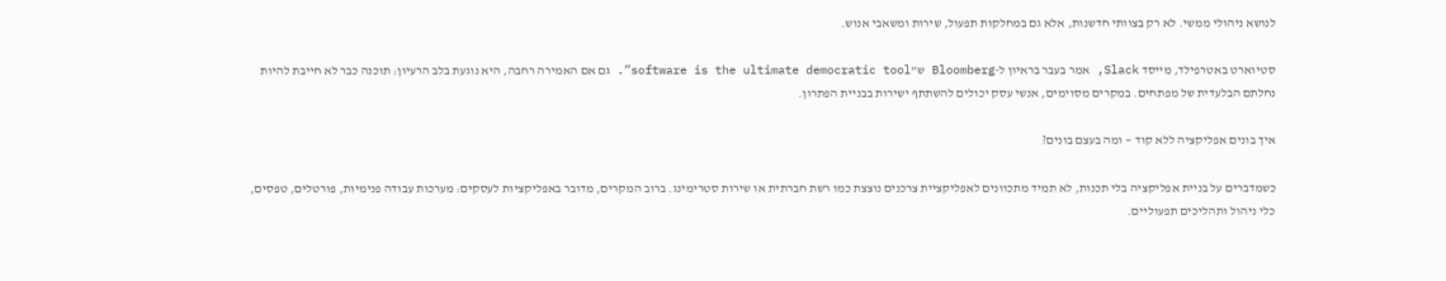לנושא ניהולי ממשי. לא רק בצוותי חדשנות, אלא גם במחלקות תפעול, שירות ומשאבי אנוש.

סטיוארט באטרפילד, מייסד Slack, אמר בעבר בראיון ל-Bloomberg ש”software is the ultimate democratic tool”. גם אם האמירה רחבה, היא נוגעת בלב הרעיון: תוכנה כבר לא חייבת להיות נחלתם הבלעדית של מפתחים. במקרים מסוימים, אנשי עסק יכולים להשתתף ישירות בבניית הפתרון.

איך בונים אפליקציה ללא קוד — ומה בעצם בונים?

כשמדברים על בניית אפליקציה בלי תכנות, לא תמיד מתכוונים לאפליקציית צרכנים נוצצת כמו רשת חברתית או שירות סטרימינג. ברוב המקרים, מדובר באפליקציות לעסקים: מערכות עבודה פנימיות, פורטלים, טפסים, כלי ניהול ותהליכים תפעוליים.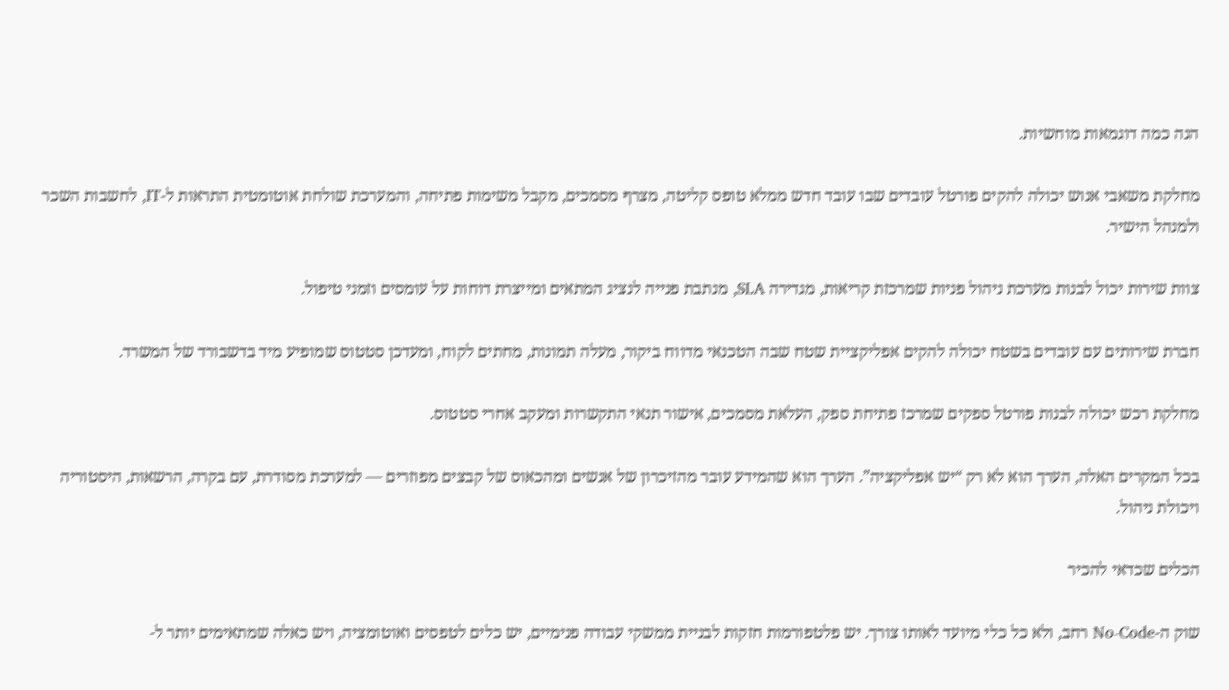הנה כמה דוגמאות מוחשיות.

מחלקת משאבי אנוש יכולה להקים פורטל עובדים שבו עובד חדש ממלא טופס קליטה, מצרף מסמכים, מקבל משימות פתיחה, והמערכת שולחת אוטומטית התראות ל-IT, לחשבות השכר ולמנהל הישיר.

צוות שירות יכול לבנות מערכת ניהול פניות שמרכזת קריאות, מגדירה SLA, מנתבת פנייה לנציג המתאים ומייצרת דוחות על עומסים וזמני טיפול.

חברת שירותים עם עובדים בשטח יכולה להקים אפליקציית שטח שבה הטכנאי מדווח ביקור, מעלה תמונות, מחתים לקוח, ומעדכן סטטוס שמופיע מיד בדשבורד של המשרד.

מחלקת רכש יכולה לבנות פורטל ספקים שמרכז פתיחת ספק, העלאת מסמכים, אישור תנאי התקשרות ומעקב אחרי סטטוס.

בכל המקרים האלה, הערך הוא לא רק “יש אפליקציה”. הערך הוא שהמידע עובר מהזיכרון של אנשים ומהכאוס של קבצים מפוזרים — למערכת מסודרת, עם בקרה, הרשאות, היסטוריה ויכולת ניהול.

הכלים שכדאי להכיר

שוק ה-No-Code רחב, ולא כל כלי מיועד לאותו צורך. יש פלטפורמות חזקות לבניית ממשקי עבודה פנימיים, יש כלים לטפסים ואוטומציה, ויש כאלה שמתאימים יותר ל-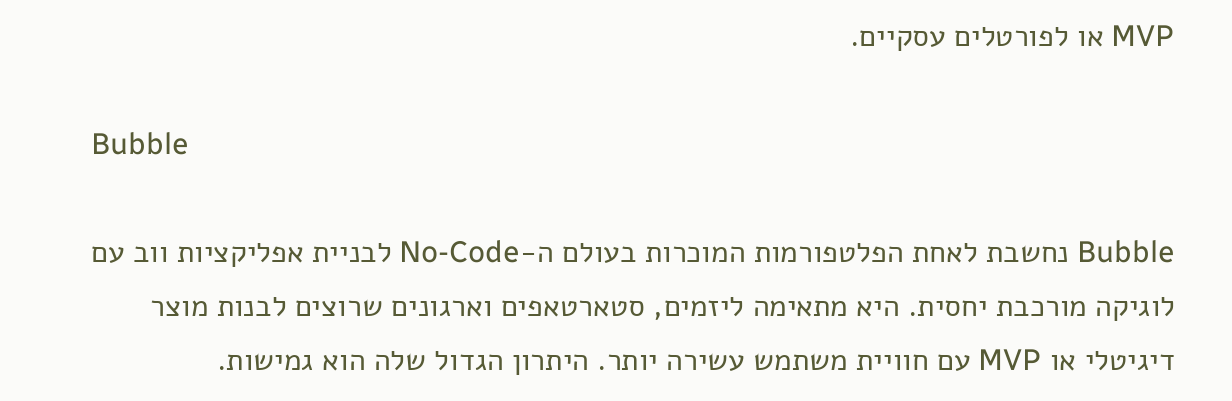MVP או לפורטלים עסקיים.

Bubble

Bubble נחשבת לאחת הפלטפורמות המוכרות בעולם ה-No-Code לבניית אפליקציות ווב עם לוגיקה מורכבת יחסית. היא מתאימה ליזמים, סטארטאפים וארגונים שרוצים לבנות מוצר דיגיטלי או MVP עם חוויית משתמש עשירה יותר. היתרון הגדול שלה הוא גמישות.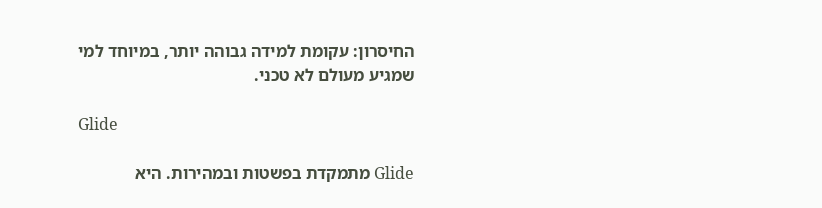החיסרון: עקומת למידה גבוהה יותר, במיוחד למי שמגיע מעולם לא טכני.

Glide

Glide מתמקדת בפשטות ובמהירות. היא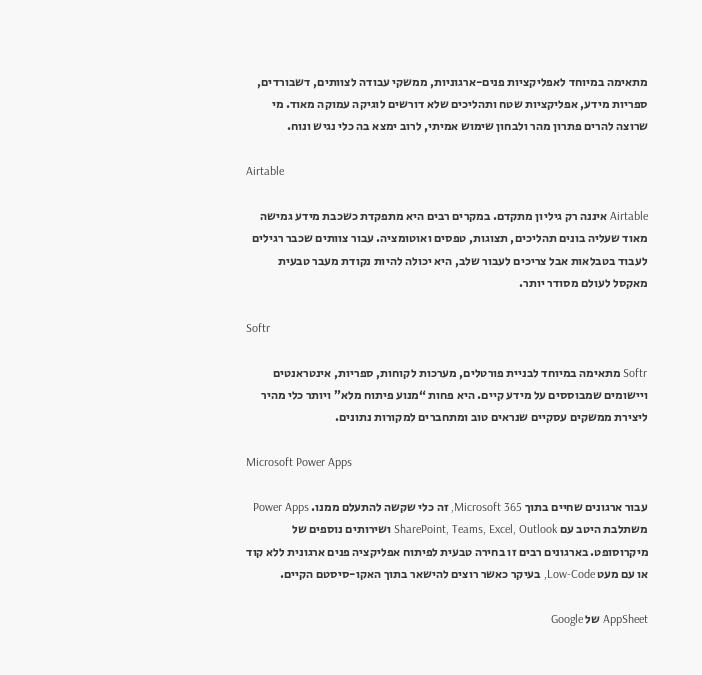מתאימה במיוחד לאפליקציות פנים-ארגוניות, ממשקי עבודה לצוותים, דשבורדים, ספריות מידע, אפליקציות שטח ותהליכים שלא דורשים לוגיקה עמוקה מאוד. מי שרוצה להרים פתרון מהר ולבחון שימוש אמיתי, לרוב ימצא בה כלי נגיש ונוח.

Airtable

Airtable איננה רק גיליון מתקדם. במקרים רבים היא מתפקדת כשכבת מידע גמישה מאוד שעליה בונים תהליכים, תצוגות, טפסים ואוטומציה. עבור צוותים שכבר רגילים לעבוד בטבלאות אבל צריכים לעבור שלב, היא יכולה להיות נקודת מעבר טבעית מאקסל לעולם מסודר יותר.

Softr

Softr מתאימה במיוחד לבניית פורטלים, מערכות לקוחות, ספריות, אינטראנטים ויישומים שמבוססים על מידע קיים. היא פחות “מנוע פיתוח מלא” ויותר כלי מהיר ליצירת ממשקים עסקיים שנראים טוב ומתחברים למקורות נתונים.

Microsoft Power Apps

עבור ארגונים שחיים בתוך Microsoft 365, זה כלי שקשה להתעלם ממנו. Power Apps משתלבת היטב עם SharePoint, Teams, Excel, Outlook ושירותים נוספים של מיקרוסופט. בארגונים רבים זו בחירה טבעית לפיתוח אפליקציה פנים ארגונית ללא קוד או עם מעט Low-Code, בעיקר כאשר רוצים להישאר בתוך האקו-סיסטם הקיים.

AppSheet של Google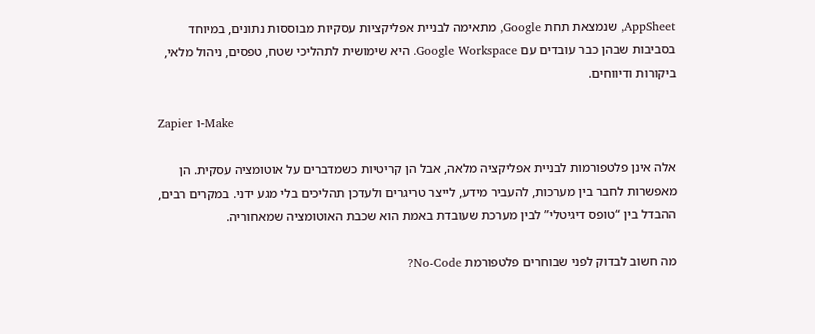AppSheet, שנמצאת תחת Google, מתאימה לבניית אפליקציות עסקיות מבוססות נתונים, במיוחד בסביבות שבהן כבר עובדים עם Google Workspace. היא שימושית לתהליכי שטח, טפסים, ניהול מלאי, ביקורות ודיווחים.

Zapier ו-Make

אלה אינן פלטפורמות לבניית אפליקציה מלאה, אבל הן קריטיות כשמדברים על אוטומציה עסקית. הן מאפשרות לחבר בין מערכות, להעביר מידע, לייצר טריגרים ולעדכן תהליכים בלי מגע ידני. במקרים רבים, ההבדל בין “טופס דיגיטלי” לבין מערכת שעובדת באמת הוא שכבת האוטומציה שמאחוריה.

מה חשוב לבדוק לפני שבוחרים פלטפורמת No-Code?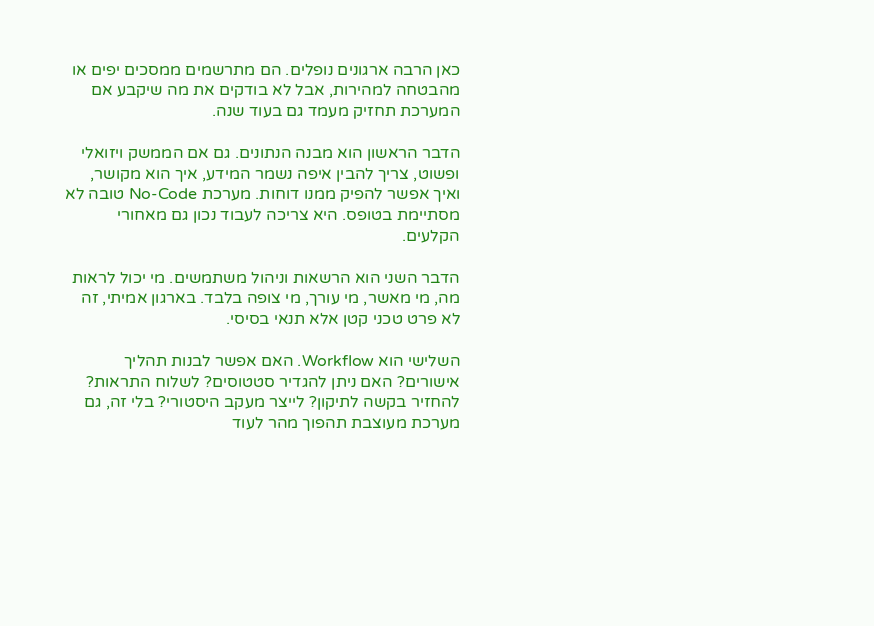כאן הרבה ארגונים נופלים. הם מתרשמים ממסכים יפים או מהבטחה למהירות, אבל לא בודקים את מה שיקבע אם המערכת תחזיק מעמד גם בעוד שנה.

הדבר הראשון הוא מבנה הנתונים. גם אם הממשק ויזואלי ופשוט, צריך להבין איפה נשמר המידע, איך הוא מקושר, ואיך אפשר להפיק ממנו דוחות. מערכת No-Code טובה לא מסתיימת בטופס. היא צריכה לעבוד נכון גם מאחורי הקלעים.

הדבר השני הוא הרשאות וניהול משתמשים. מי יכול לראות מה, מי מאשר, מי עורך, מי צופה בלבד. בארגון אמיתי, זה לא פרט טכני קטן אלא תנאי בסיסי.

השלישי הוא Workflow. האם אפשר לבנות תהליך אישורים? האם ניתן להגדיר סטטוסים? לשלוח התראות? להחזיר בקשה לתיקון? לייצר מעקב היסטורי? בלי זה, גם מערכת מעוצבת תהפוך מהר לעוד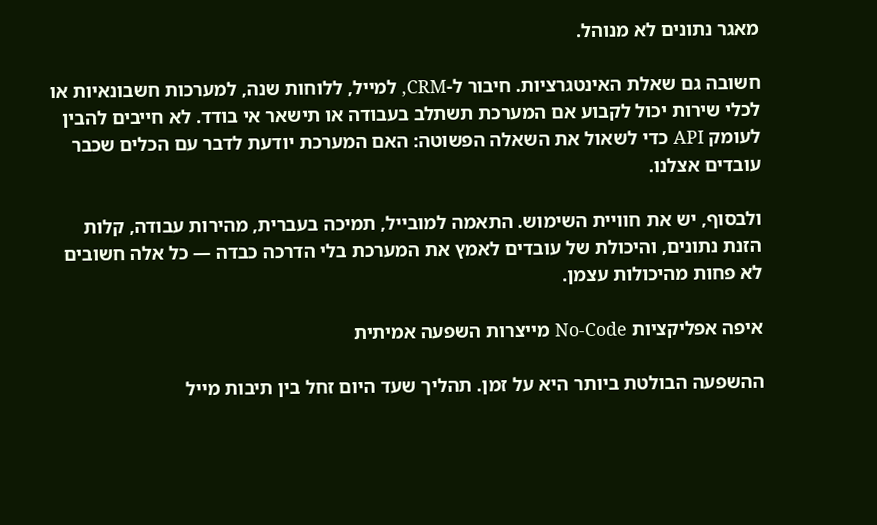מאגר נתונים לא מנוהל.

חשובה גם שאלת האינטגרציות. חיבור ל-CRM, למייל, ללוחות שנה, למערכות חשבונאיות או לכלי שירות יכול לקבוע אם המערכת תשתלב בעבודה או תישאר אי בודד. לא חייבים להבין לעומק API כדי לשאול את השאלה הפשוטה: האם המערכת יודעת לדבר עם הכלים שכבר עובדים אצלנו.

ולבסוף, יש את חוויית השימוש. התאמה למובייל, תמיכה בעברית, מהירות עבודה, קלות הזנת נתונים, והיכולת של עובדים לאמץ את המערכת בלי הדרכה כבדה — כל אלה חשובים לא פחות מהיכולות עצמן.

איפה אפליקציות No-Code מייצרות השפעה אמיתית

ההשפעה הבולטת ביותר היא על זמן. תהליך שעד היום זחל בין תיבות מייל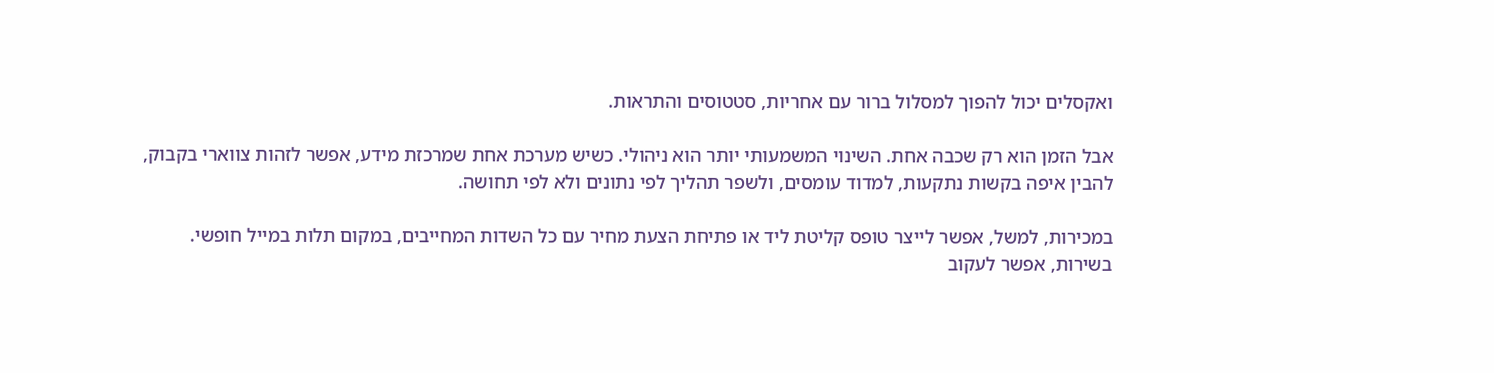ואקסלים יכול להפוך למסלול ברור עם אחריות, סטטוסים והתראות.

אבל הזמן הוא רק שכבה אחת. השינוי המשמעותי יותר הוא ניהולי. כשיש מערכת אחת שמרכזת מידע, אפשר לזהות צווארי בקבוק, להבין איפה בקשות נתקעות, למדוד עומסים, ולשפר תהליך לפי נתונים ולא לפי תחושה.

במכירות, למשל, אפשר לייצר טופס קליטת ליד או פתיחת הצעת מחיר עם כל השדות המחייבים, במקום תלות במייל חופשי. בשירות, אפשר לעקוב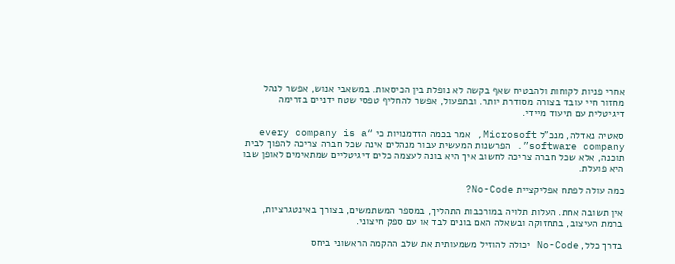אחרי פניות לקוחות ולהבטיח שאף בקשה לא נופלת בין הכיסאות. במשאבי אנוש, אפשר לנהל מחזור חיי עובד בצורה מסודרת יותר. ובתפעול, אפשר להחליף טפסי שטח ידניים בזרימה דיגיטלית עם תיעוד מיידי.

סאטיה נאדלה, מנכ”ל Microsoft, אמר בכמה הזדמנויות כי “every company is a software company”. הפרשנות המעשית עבור מנהלים אינה שכל חברה צריכה להפוך לבית תוכנה, אלא שכל חברה צריכה לחשוב איך היא בונה לעצמה כלים דיגיטליים שמתאימים לאופן שבו היא פועלת.

כמה עולה לפתח אפליקציית No-Code?

אין תשובה אחת. העלות תלויה במורכבות התהליך, במספר המשתמשים, בצורך באינטגרציות, ברמת העיצוב, בתחזוקה ובשאלה האם בונים לבד או עם ספק חיצוני.

בדרך כלל, No-Code יכולה להוזיל משמעותית את שלב ההקמה הראשוני ביחס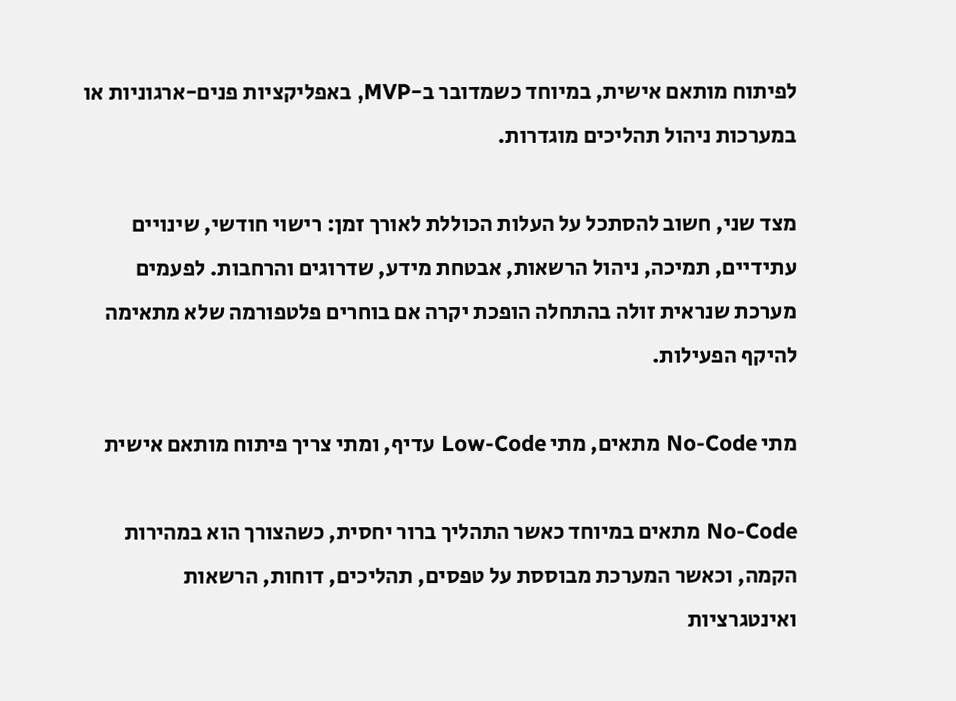לפיתוח מותאם אישית, במיוחד כשמדובר ב-MVP, באפליקציות פנים-ארגוניות או במערכות ניהול תהליכים מוגדרות.

מצד שני, חשוב להסתכל על העלות הכוללת לאורך זמן: רישוי חודשי, שינויים עתידיים, תמיכה, ניהול הרשאות, אבטחת מידע, שדרוגים והרחבות. לפעמים מערכת שנראית זולה בהתחלה הופכת יקרה אם בוחרים פלטפורמה שלא מתאימה להיקף הפעילות.

מתי No-Code מתאים, מתי Low-Code עדיף, ומתי צריך פיתוח מותאם אישית

No-Code מתאים במיוחד כאשר התהליך ברור יחסית, כשהצורך הוא במהירות הקמה, וכאשר המערכת מבוססת על טפסים, תהליכים, דוחות, הרשאות ואינטגרציות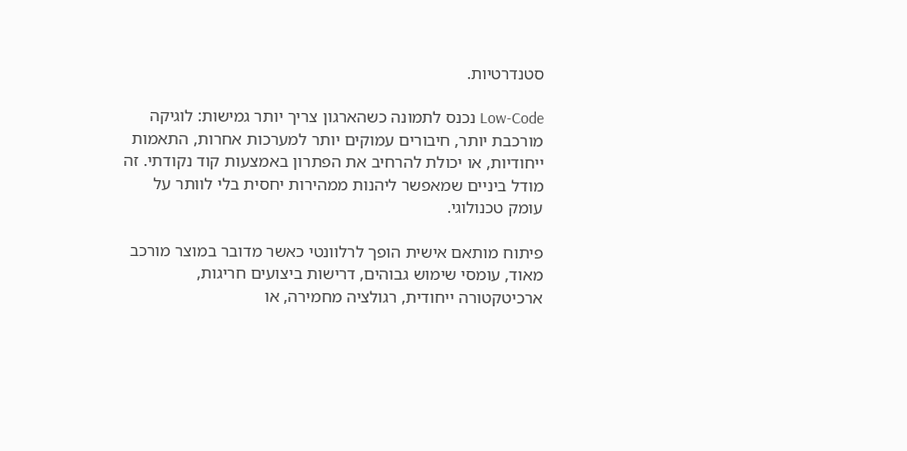סטנדרטיות.

Low-Code נכנס לתמונה כשהארגון צריך יותר גמישות: לוגיקה מורכבת יותר, חיבורים עמוקים יותר למערכות אחרות, התאמות ייחודיות, או יכולת להרחיב את הפתרון באמצעות קוד נקודתי. זה מודל ביניים שמאפשר ליהנות ממהירות יחסית בלי לוותר על עומק טכנולוגי.

פיתוח מותאם אישית הופך לרלוונטי כאשר מדובר במוצר מורכב מאוד, עומסי שימוש גבוהים, דרישות ביצועים חריגות, ארכיטקטורה ייחודית, רגולציה מחמירה, או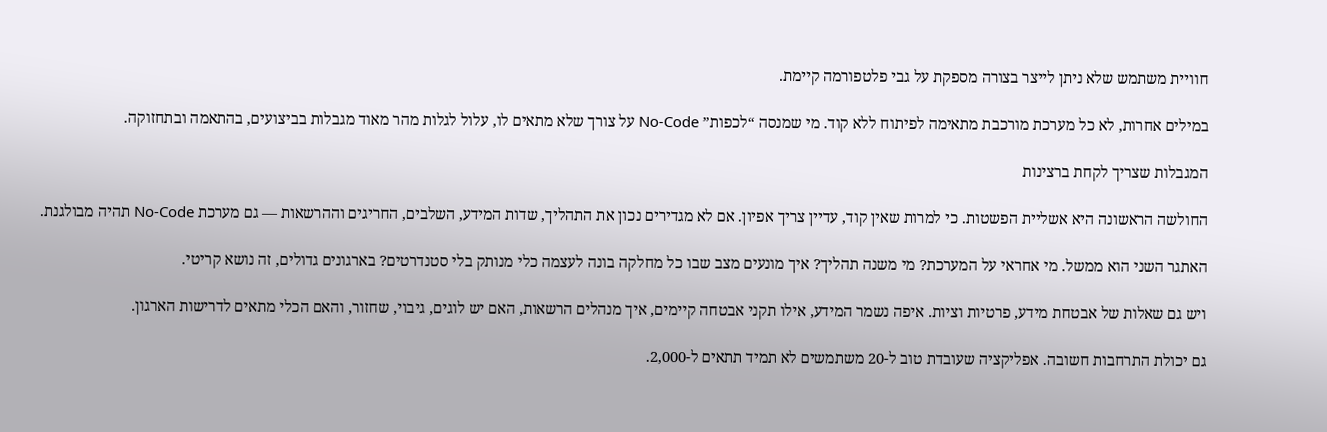חוויית משתמש שלא ניתן לייצר בצורה מספקת על גבי פלטפורמה קיימת.

במילים אחרות, לא כל מערכת מורכבת מתאימה לפיתוח ללא קוד. מי שמנסה “לכפות” No-Code על צורך שלא מתאים לו, עלול לגלות מהר מאוד מגבלות בביצועים, בהתאמה ובתחזוקה.

המגבלות שצריך לקחת ברצינות

החולשה הראשונה היא אשליית הפשטות. כי למרות שאין קוד, עדיין צריך אפיון. אם לא מגדירים נכון את התהליך, שדות המידע, השלבים, החריגים וההרשאות — גם מערכת No-Code תהיה מבולגנת.

האתגר השני הוא ממשל. מי אחראי על המערכת? מי משנה תהליך? איך מונעים מצב שבו כל מחלקה בונה לעצמה כלי מנותק בלי סטנדרטים? בארגונים גדולים, זה נושא קריטי.

ויש גם שאלות של אבטחת מידע, פרטיות וציות. איפה נשמר המידע, אילו תקני אבטחה קיימים, איך מנהלים הרשאות, האם יש לוגים, גיבוי, שחזור, והאם הכלי מתאים לדרישות הארגון.

גם יכולת התרחבות חשובה. אפליקציה שעובדת טוב ל-20 משתמשים לא תמיד תתאים ל-2,000.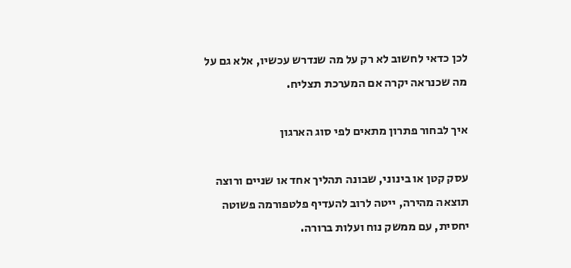לכן כדאי לחשוב לא רק על מה שנדרש עכשיו, אלא גם על מה שכנראה יקרה אם המערכת תצליח.

איך לבחור פתרון מתאים לפי סוג הארגון

עסק קטן או בינוני, שבונה תהליך אחד או שניים ורוצה תוצאה מהירה, ייטה לרוב להעדיף פלטפורמה פשוטה יחסית, עם ממשק נוח ועלות ברורה.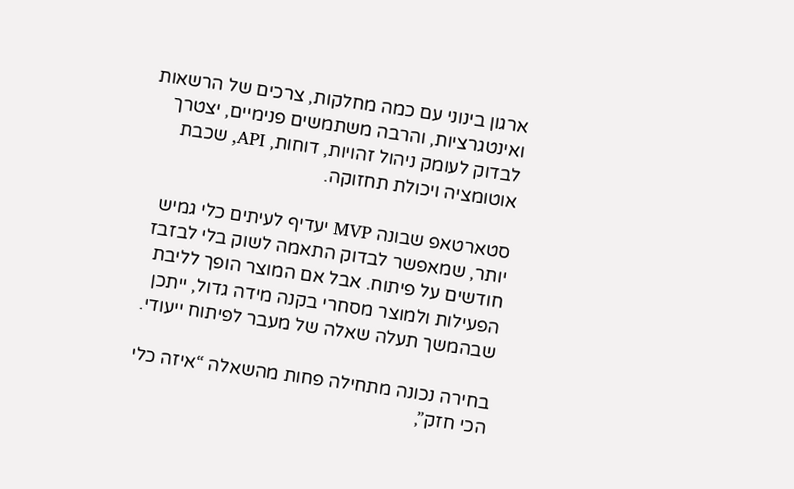ארגון בינוני עם כמה מחלקות, צרכים של הרשאות ואינטגרציות, והרבה משתמשים פנימיים, יצטרך לבדוק לעומק ניהול זהויות, דוחות, API, שכבת אוטומציה ויכולת תחזוקה.

סטארטאפ שבונה MVP יעדיף לעיתים כלי גמיש יותר, שמאפשר לבדוק התאמה לשוק בלי לבזבז חודשים על פיתוח. אבל אם המוצר הופך לליבת הפעילות ולמוצר מסחרי בקנה מידה גדול, ייתכן שבהמשך תעלה שאלה של מעבר לפיתוח ייעודי.

בחירה נכונה מתחילה פחות מהשאלה “איזה כלי הכי חזק”,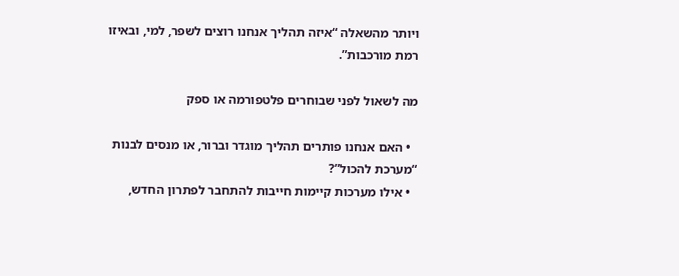ויותר מהשאלה “איזה תהליך אנחנו רוצים לשפר, למי, ובאיזו רמת מורכבות”.

מה לשאול לפני שבוחרים פלטפורמה או ספק

  • האם אנחנו פותרים תהליך מוגדר וברור, או מנסים לבנות “מערכת להכול”?
  • אילו מערכות קיימות חייבות להתחבר לפתרון החדש,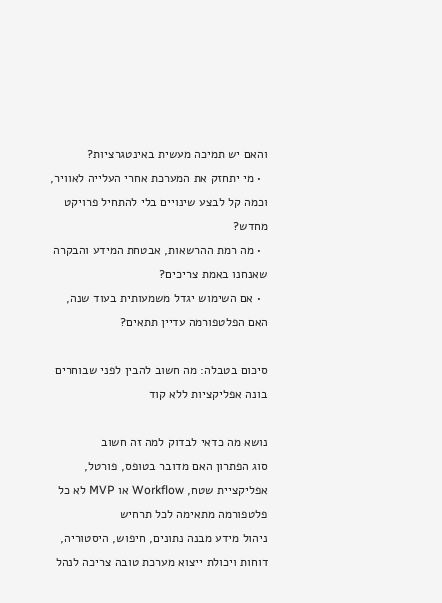והאם יש תמיכה מעשית באינטגרציות?
  • מי יתחזק את המערכת אחרי העלייה לאוויר, וכמה קל לבצע שינויים בלי להתחיל פרויקט מחדש?
  • מה רמת ההרשאות, אבטחת המידע והבקרה שאנחנו באמת צריכים?
  • אם השימוש יגדל משמעותית בעוד שנה, האם הפלטפורמה עדיין תתאים?

סיכום בטבלה: מה חשוב להבין לפני שבוחרים בונה אפליקציות ללא קוד

נושא מה כדאי לבדוק למה זה חשוב
סוג הפתרון האם מדובר בטופס, פורטל, אפליקציית שטח, Workflow או MVP לא כל פלטפורמה מתאימה לכל תרחיש
ניהול מידע מבנה נתונים, חיפוש, היסטוריה, דוחות ויכולת ייצוא מערכת טובה צריכה לנהל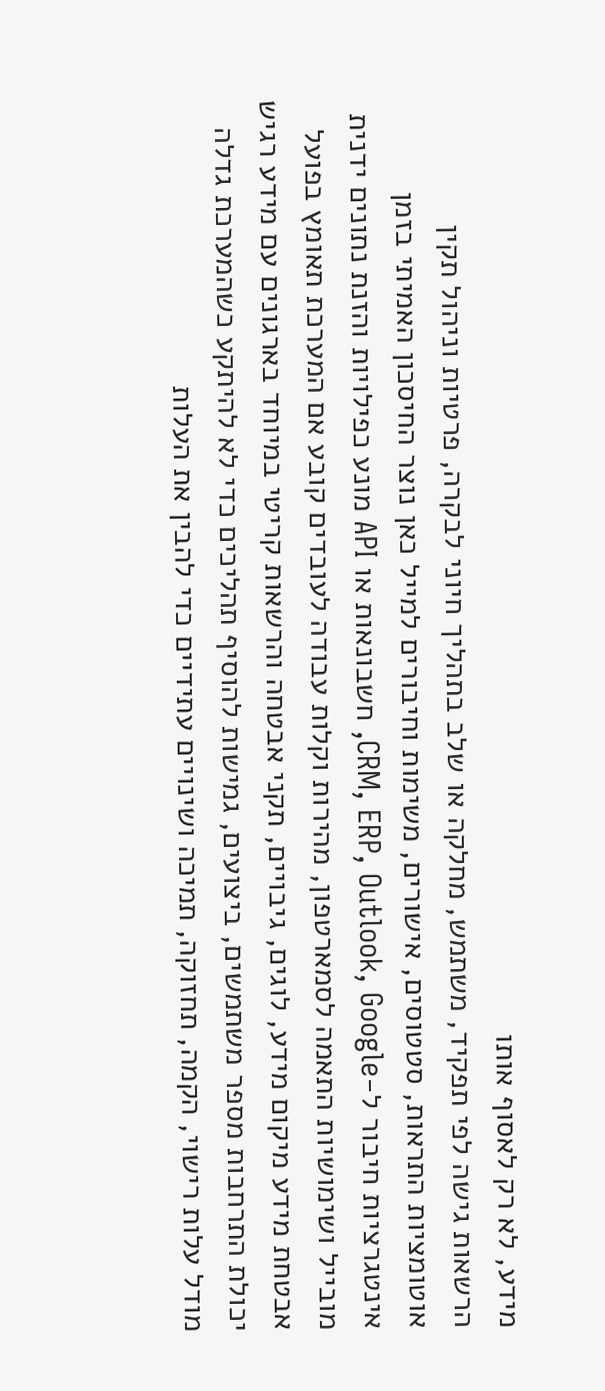מידע, לא רק לאסוף אותו
הרשאות גישה לפי תפקיד, משתמש, מחלקה או שלב בתהליך חיוני לבקרה, פרטיות וניהול תקין
אוטומציות התראות, סטטוסים, אישורים, משימות וחיבורים למייל כאן נוצר החיסכון האמיתי בזמן
אינטגרציות חיבור ל-CRM, ERP, Outlook, Google, חשבונאות או API מונע כפילויות והזנת נתונים ידנית
מובייל ושימושיות התאמה לסמארטפון, מהירות וקלות עבודה לעובדים קובע אם המערכת תאומץ בפועל
אבטחת מידע מיקום מידע, לוגים, גיבויים, תקני אבטחה והרשאות קריטי במיוחד בארגונים עם מידע רגיש
יכולת התרחבות מספר משתמשים, ביצועים, גמישות להוסיף תהליכים כדי לא להיתקע כשהמערכת גדלה
מודל עלות רישוי, הקמה, תחזוקה, תמיכה ושינויים עתידיים כדי להבין את העלות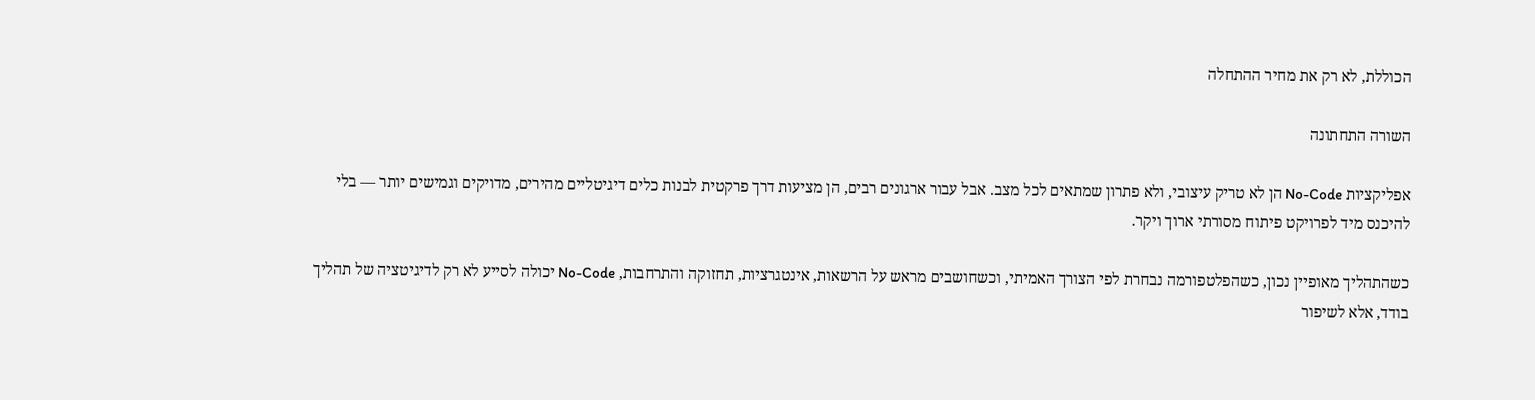הכוללת, לא רק את מחיר ההתחלה

השורה התחתונה

אפליקציות No-Code הן לא טריק עיצובי, ולא פתרון שמתאים לכל מצב. אבל עבור ארגונים רבים, הן מציעות דרך פרקטית לבנות כלים דיגיטליים מהירים, מדויקים וגמישים יותר — בלי להיכנס מיד לפרויקט פיתוח מסורתי ארוך ויקר.

כשהתהליך מאופיין נכון, כשהפלטפורמה נבחרת לפי הצורך האמיתי, וכשחושבים מראש על הרשאות, אינטגרציות, תחזוקה והתרחבות, No-Code יכולה לסייע לא רק לדיגיטציה של תהליך בודד, אלא לשיפור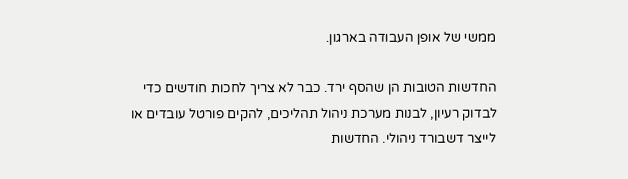ממשי של אופן העבודה בארגון.

החדשות הטובות הן שהסף ירד. כבר לא צריך לחכות חודשים כדי לבדוק רעיון, לבנות מערכת ניהול תהליכים, להקים פורטל עובדים או לייצר דשבורד ניהולי. החדשות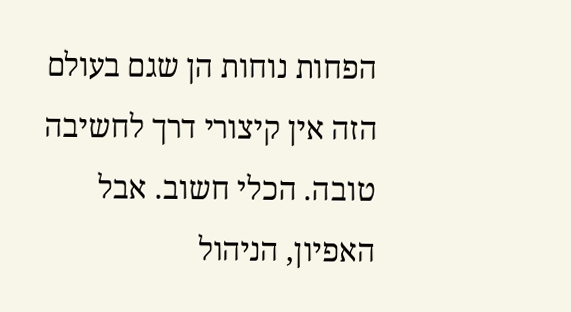הפחות נוחות הן שגם בעולם הזה אין קיצורי דרך לחשיבה טובה. הכלי חשוב. אבל האפיון, הניהול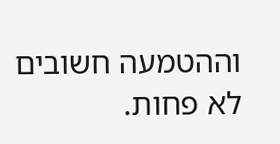וההטמעה חשובים לא פחות.